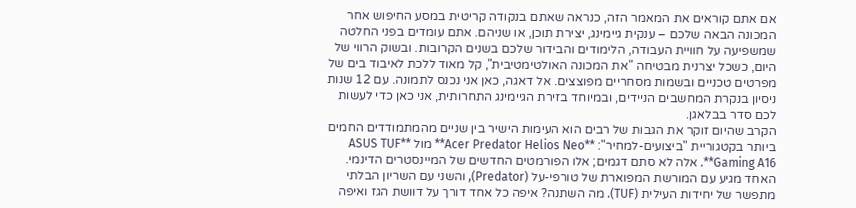אם אתם קוראים את המאמר הזה, כנראה שאתם בנקודה קריטית במסע החיפוש אחר המכונה הבאה שלכם – ענקית גיימינג, יצירת תוכן, או שניהם. אתם עומדים בפני החלטה שמשפיעה על חוויית העבודה, הלימודים והבידור שלכם בשנים הקרובות. ובשוק הרווי של היום, כשכל יצרנית מבטיחה "את המכונה האולטימטיבית", קל מאוד ללכת לאיבוד בים של מפרטים טכניים ובשמות מסחריים מפוצצים. אל דאגה, כאן אני נכנס לתמונה. עם 12 שנות ניסיון בנקרת המחשבים הניידים, ובמיוחד בזירת הגיימינג התחרותית, אני כאן כדי לעשות לכם סדר בבלאגן.
הקרב שהיום זוקר את הגבות של רבים הוא העימות הישיר בין שניים מהמתמודדים החמים ביותר בקטגוריית "ביצועים-למחיר": **Acer Predator Helios Neo** מול **ASUS TUF Gaming A16**. אלה לא סתם דגמים; אלו הפורמטים החדשים של המיינסטרים הדינמי. האחד מגיע עם המורשת המפוארת של טורפי-על (Predator), והשני עם השריון הבלתי מתפשר של יחידות העילית (TUF). מה השתנה? איפה כל אחד דורך על דוושת הגז ואיפה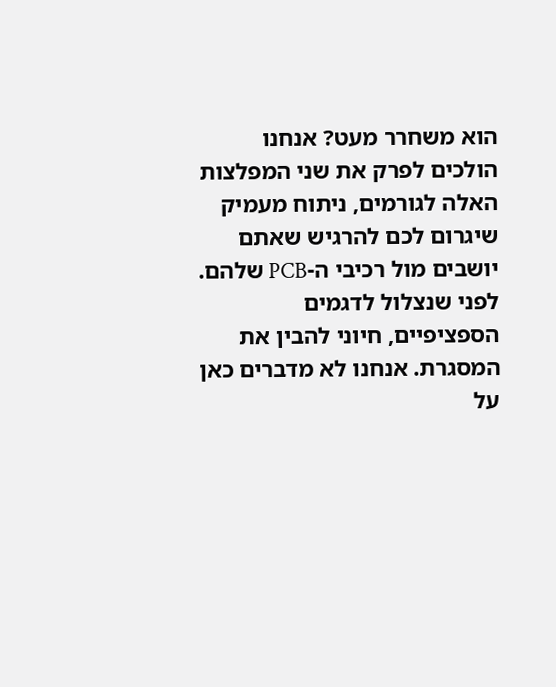הוא משחרר מעט? אנחנו הולכים לפרק את שני המפלצות האלה לגורמים, ניתוח מעמיק שיגרום לכם להרגיש שאתם יושבים מול רכיבי ה-PCB שלהם.
לפני שנצלול לדגמים הספציפיים, חיוני להבין את המסגרת. אנחנו לא מדברים כאן על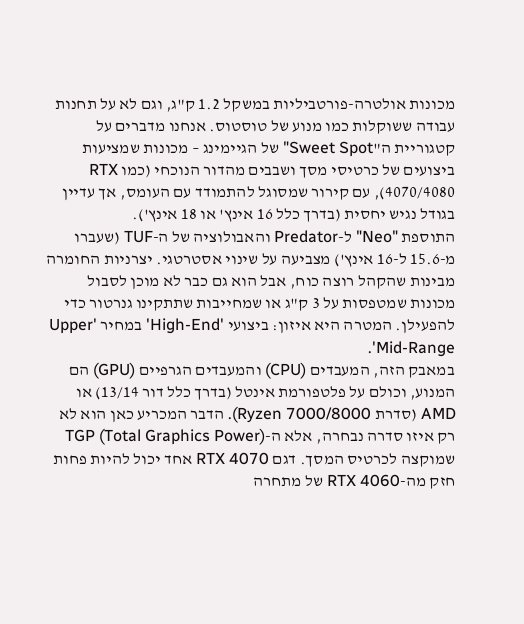מכונות אולטרה-פורטביליות במשקל 1.2 ק"ג, וגם לא על תחנות עבודה ששוקלות כמו מנוע של טוסטוס. אנחנו מדברים על קטגוריית ה"Sweet Spot" של הגיימינג – מכונות שמציעות ביצועים של כרטיסי מסך ושבבים מהדור הנוכחי (כמו RTX 4070/4080), עם קירור שמסוגל להתמודד עם העומס, אך עדיין בגודל נגיש יחסית (בדרך כלל 16 אינץ' או 18 אינץ').
התוספת "Neo" ל-Predator והאבולוציה של ה-TUF (שעברו מ-15.6 ל-16 אינץ') מצביעה על שינוי אסטרטגי. יצרניות החומרה מבינות שהקהל רוצה כוח, אבל הוא גם כבר לא מוכן לסבול מכונות שמטפסות על 3 ק"ג או שמחייבות שתתקינו גנרטור כדי להפעילן. המטרה היא איזון: ביצועי 'High-End' במחיר 'Upper Mid-Range'.
במאבק הזה, המעבדים (CPU) והמעבדים הגרפיים (GPU) הם המנוע, וכולם על פלטפורמת אינטל (בדרך כלל דור 13/14) או AMD (סדרת Ryzen 7000/8000). הדבר המכריע כאן הוא לא רק איזו סדרה נבחרה, אלא ה-TGP (Total Graphics Power) שמוקצה לכרטיס המסך. דגם RTX 4070 אחד יכול להיות פחות חזק מה-RTX 4060 של מתחרה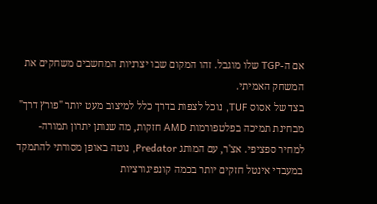אם ה-TGP שלו מוגבל. זהו המקום שבו יצרניות המחשבים משחקים את המשחק האמיתי.
בצד של אסוס TUF, נוכל לצפות בדרך כלל למיצוב מעט יותר "פורץ דרך" מבחינת תמיכה בפלטפורמות AMD חזקות, מה שנותן יתרון תמורה-למחיר ספציפי. אצ'ר, עם המותג Predator, נוטה באופן מסורתי להתמקד במעבדי אינטל חזקים יותר בכמה קונפיגורציות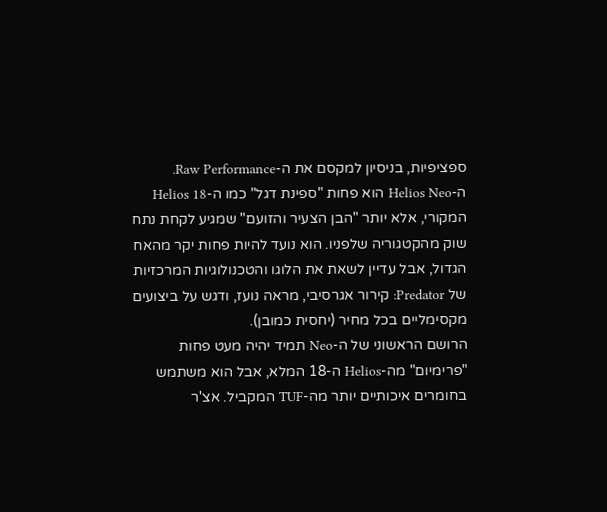ספציפיות, בניסיון למקסם את ה-Raw Performance.
ה-Helios Neo הוא פחות "ספינת דגל" כמו ה-Helios 18 המקורי, אלא יותר "הבן הצעיר והזועם" שמגיע לקחת נתח שוק מהקטגוריה שלפניו. הוא נועד להיות פחות יקר מהאח הגדול, אבל עדיין לשאת את הלוגו והטכנולוגיות המרכזיות של Predator: קירור אגרסיבי, מראה נועז, ודגש על ביצועים מקסימליים בכל מחיר (יחסית כמובן).
הרושם הראשוני של ה-Neo תמיד יהיה מעט פחות "פרימיום" מה-Helios ה-18 המלא, אבל הוא משתמש בחומרים איכותיים יותר מה-TUF המקביל. אצ'ר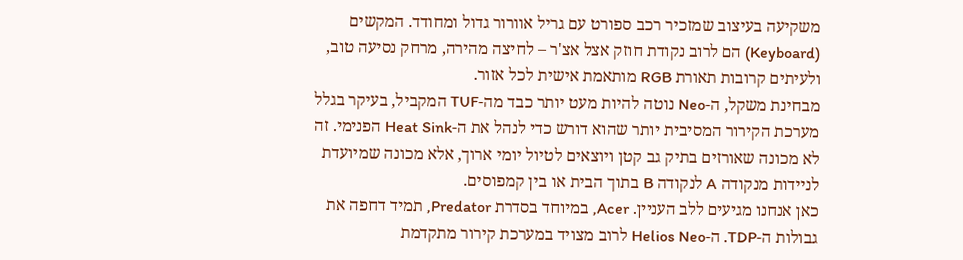משקיעה בעיצוב שמזכיר רכב ספורט עם גריל אוורור גדול ומחודד. המקשים (Keyboard) הם לרוב נקודת חוזק אצל אצ'ר – לחיצה מהירה, מרחק נסיעה טוב, ולעיתים קרובות תאורת RGB מותאמת אישית לכל אזור.
מבחינת משקל, ה-Neo נוטה להיות מעט יותר כבד מה-TUF המקביל, בעיקר בגלל מערכת הקירור המסיבית יותר שהוא דורש כדי לנהל את ה-Heat Sink הפנימי. זה לא מכונה שאורזים בתיק גב קטן ויוצאים לטיול יומי ארוך, אלא מכונה שמיועדת לניידות מנקודה A לנקודה B בתוך הבית או בין קמפוסים.
כאן אנחנו מגיעים ללב העניין. Acer, במיוחד בסדרת Predator, תמיד דחפה את גבולות ה-TDP. ה-Helios Neo לרוב מצויד במערכת קירור מתקדמת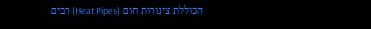הכוללת צינורות חום (Heat Pipes) רבים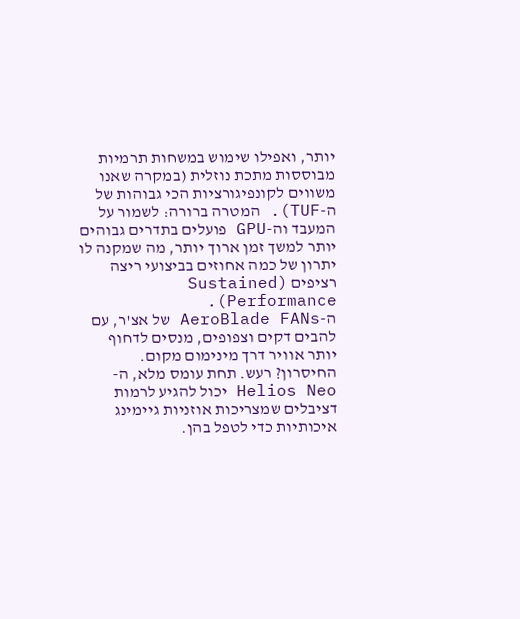יותר, ואפילו שימוש במשחות תרמיות מבוססות מתכת נוזלית (במקרה שאנו משווים לקונפיגורציות הכי גבוהות של ה-TUF). המטרה ברורה: לשמור על המעבד וה-GPU פועלים בתדרים גבוהים יותר למשך זמן ארוך יותר, מה שמקנה לו יתרון של כמה אחוזים בביצועי ריצה רציפים (Sustained Performance).
ה-AeroBlade FANs של אצ'ר, עם להבים דקים וצפופים, מנסים לדחוף יותר אוויר דרך מינימום מקום. החיסרון? רעש. תחת עומס מלא, ה-Helios Neo יכול להגיע לרמות דציבלים שמצריכות אוזניות גיימינג איכותיות כדי לטפל בהן.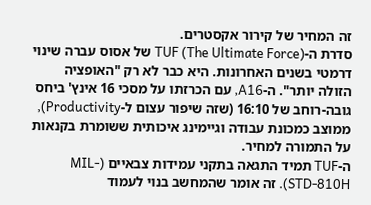זה המחיר של קירור אקסטרים.
סדרת ה-TUF (The Ultimate Force) של אסוס עברה שינוי דרמטי בשנים האחרונות. היא כבר לא רק "האופציה הזולה יותר". ה-A16, עם הכרזתו על מסכי 16 אינץ' ביחס גובה-רוחב של 16:10 (שזה שיפור עצום ל-Productivity), ממוצב כמכונת עבודה וגיימינג איכותית ששומרת בקנאות על התמורה למחיר.
ה-TUF תמיד התגאה בתקני עמידות צבאיים (MIL-STD-810H). זה אומר שהמחשב בנוי לעמוד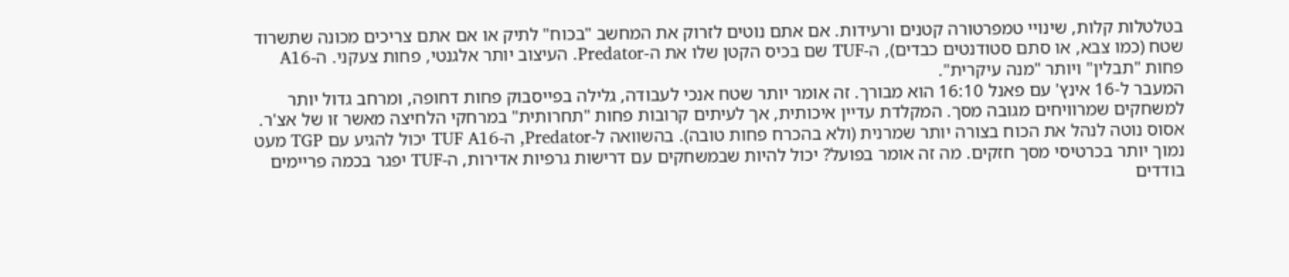בטלטלות קלות, שינויי טמפרטורה קטנים ורעידות. אם אתם נוטים לזרוק את המחשב "בכוח" לתיק או אם אתם צריכים מכונה שתשרוד שטח (כמו צבא, או סתם סטודנטים כבדים), ה-TUF שם בכיס הקטן שלו את ה-Predator. העיצוב יותר אלגנטי, פחות צעקני. ה-A16 פחות "תבלין" ויותר "מנה עיקרית".
המעבר ל-16 אינץ' עם פאנל 16:10 הוא מבורך. זה אומר יותר שטח אנכי לעבודה, גלילה בפייסבוק פחות דחופה, ומרחב גדול יותר למשחקים שמרוויחים מגובה מסך. המקלדת עדיין איכותית, אך לעיתים קרובות פחות "תחרותית" במרחקי הלחיצה מאשר זו של אצ'ר.
אסוס נוטה לנהל את הכוח בצורה יותר שמרנית (ולא בהכרח פחות טובה). בהשוואה ל-Predator, ה-TUF A16 יכול להגיע עם TGP מעט נמוך יותר בכרטיסי מסך חזקים. מה זה אומר בפועל? יכול להיות שבמשחקים עם דרישות גרפיות אדירות, ה-TUF יפגר בכמה פריימים בודדים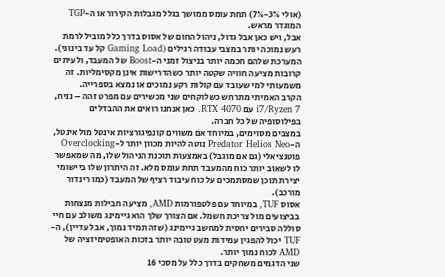(אולי 3%-7%) תחת עומס ממושך בגלל מגבלות הקירור או ה-TGP המוגדר מראש.
אבל, ויש כאן אבל גדול, ניהול החום של אסוס בדרך כלל מוביל לרמת רעש נמוכה יותר במצבי עבודה רגילים (Gaming Load קל עד בינוני). המערכת שלהם חכמה יותר בניצול זמני ה-Boost של המעבד, ולעיתים קרובות מציעה חוויה שקטה יותר כשהדרישות אינן מקסימליות. זה משמעותי למי שעובד עם קולות רקע נמוכים או נמצא בספרייה.
הקרב האמיתי מתרחש כשלוקחים שני מכשירים עם מפרט זהה – נניח, i7/Ryzen 7 עם RTX 4070. כאן אנחנו רואים את ההבדלים בפילוסופיה של כל חברה.
במצבים מסוימים, במיוחד אם משווים קונפיגורציות אינטל מול אינטל, ה-Predator Helios Neo נוטה להיות מכוון יותר ל-Overclocking פוטנציאלי (גם אם מוגבל) באמצעות תוכנת הניהול שלו, מה שמאפשר לו לשאוב יותר כוח מהמעבד תחת עומס מלא. זה היתרון שלו ביישומי יצירת תוכן שמסתמכים על כוח עיבוד רציף של המעבד (כמו רינדור מורכב).
אסוס TUF, במיוחד עם פלטפורמות AMD, מציעה חבילות מנצחות בביצועים מול צריכת חשמל. אם הצורך שלך הוא גיימינג משולב עם חיי סוללה סבירים יחסית למחשב גיימינג (שזה תמיד נמוך, אבל עדיין), ה-TUF יכול להפגין עמידות מעט טובה יותר בזכות האופטימיזציה של AMD לכוח נמוך יותר.
שני הדגמים משחקים בדרך כלל על מסכי 16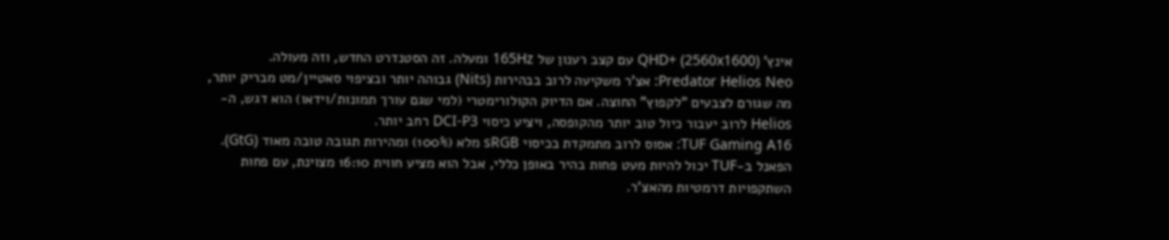אינץ' QHD+ (2560x1600) עם קצב רענון של 165Hz ומעלה. זה הסטנדרט החדש, וזה מעולה.
Predator Helios Neo: אצ'ר משקיעה לרוב בבהירות (Nits) גבוהה יותר ובציפוי סאטיין/מט מבריק יותר, מה שגורם לצבעים "לקפוץ" החוצה. אם הדיוק הקולורימטרי (למי שגם עורך תמונות/וידאו) הוא דגש, ה-Helios לרוב יעבור כיול טוב יותר מהקופסה, ויציע כיסוי DCI-P3 רחב יותר.
TUF Gaming A16: אסוס לרוב מתמקדת בכיסוי sRGB מלא (100%) ומהירות תגובה טובה מאוד (GtG). הפאנל ב-TUF יכול להיות מעט פחות בהיר באופן כללי, אבל הוא מציע חווית 16:10 מצוינת, עם פחות השתקפויות דרמטיות מהאצ'ר.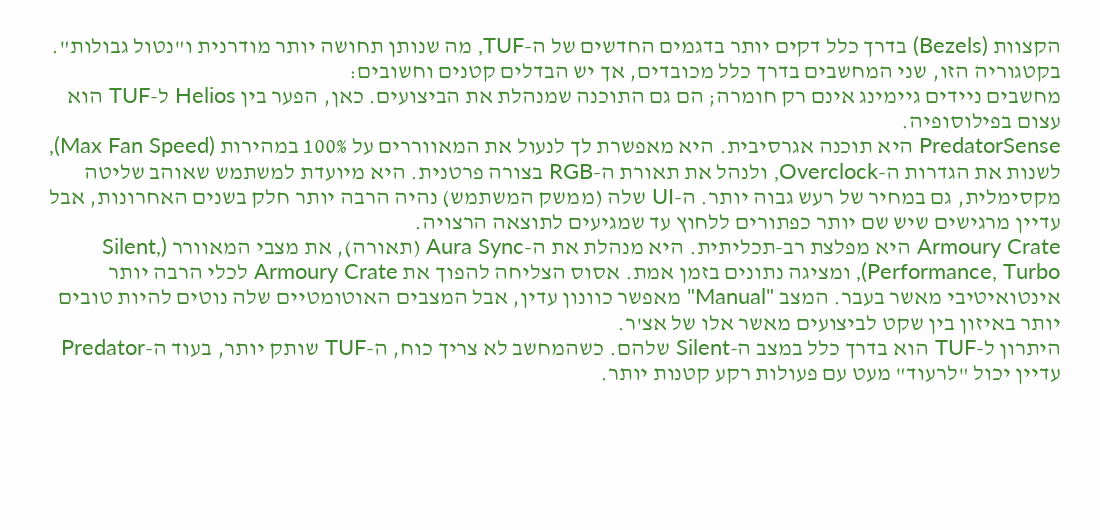הקצוות (Bezels) בדרך כלל דקים יותר בדגמים החדשים של ה-TUF, מה שנותן תחושה יותר מודרנית ו"נטול גבולות".
בקטגוריה הזו, שני המחשבים בדרך כלל מכובדים, אך יש הבדלים קטנים וחשובים:
מחשבים ניידים גיימינג אינם רק חומרה; הם גם התוכנה שמנהלת את הביצועים. כאן, הפער בין Helios ל-TUF הוא עצום בפילוסופיה.
PredatorSense היא תוכנה אגרסיבית. היא מאפשרת לך לנעול את המאווררים על 100% במהירות (Max Fan Speed), לשנות את הגדרות ה-Overclock, ולנהל את תאורת ה-RGB בצורה פרטנית. היא מיועדת למשתמש שאוהב שליטה מקסימלית, גם במחיר של רעש גבוה יותר. ה-UI שלה (ממשק המשתמש) נהיה הרבה יותר חלק בשנים האחרונות, אבל עדיין מרגישים שיש שם יותר כפתורים ללחוץ עד שמגיעים לתוצאה הרצויה.
Armoury Crate היא מפלצת רב-תכליתית. היא מנהלת את ה-Aura Sync (תאורה), את מצבי המאוורר (Silent, Performance, Turbo), ומציגה נתונים בזמן אמת. אסוס הצליחה להפוך את Armoury Crate לכלי הרבה יותר אינטואיטיבי מאשר בעבר. המצב "Manual" מאפשר כוונון עדין, אבל המצבים האוטומטיים שלה נוטים להיות טובים יותר באיזון בין שקט לביצועים מאשר אלו של אצ'ר.
היתרון ל-TUF הוא בדרך כלל במצב ה-Silent שלהם. כשהמחשב לא צריך כוח, ה-TUF שותק יותר, בעוד ה-Predator עדיין יכול "לרעוד" מעט עם פעולות רקע קטנות יותר.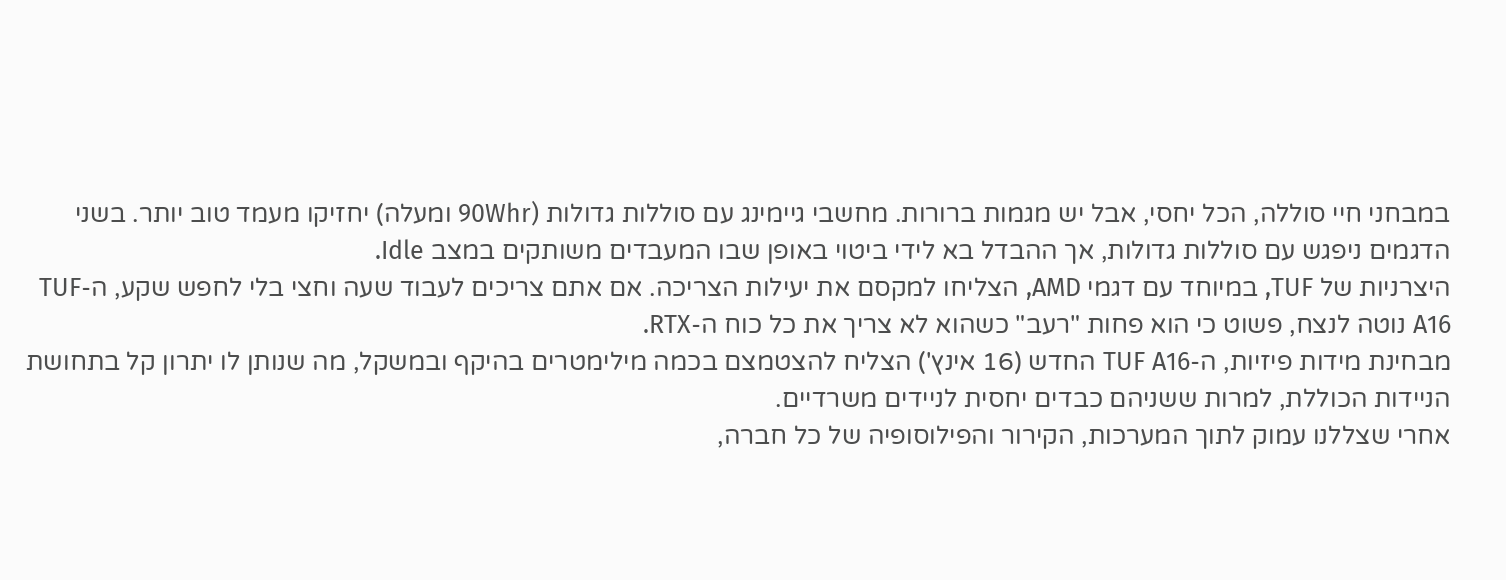במבחני חיי סוללה, הכל יחסי, אבל יש מגמות ברורות. מחשבי גיימינג עם סוללות גדולות (90Whr ומעלה) יחזיקו מעמד טוב יותר. בשני הדגמים ניפגש עם סוללות גדולות, אך ההבדל בא לידי ביטוי באופן שבו המעבדים משותקים במצב Idle.
היצרניות של TUF, במיוחד עם דגמי AMD, הצליחו למקסם את יעילות הצריכה. אם אתם צריכים לעבוד שעה וחצי בלי לחפש שקע, ה-TUF A16 נוטה לנצח, פשוט כי הוא פחות "רעב" כשהוא לא צריך את כל כוח ה-RTX.
מבחינת מידות פיזיות, ה-TUF A16 החדש (16 אינץ') הצליח להצטמצם בכמה מילימטרים בהיקף ובמשקל, מה שנותן לו יתרון קל בתחושת הניידות הכוללת, למרות ששניהם כבדים יחסית לניידים משרדיים.
אחרי שצללנו עמוק לתוך המערכות, הקירור והפילוסופיה של כל חברה,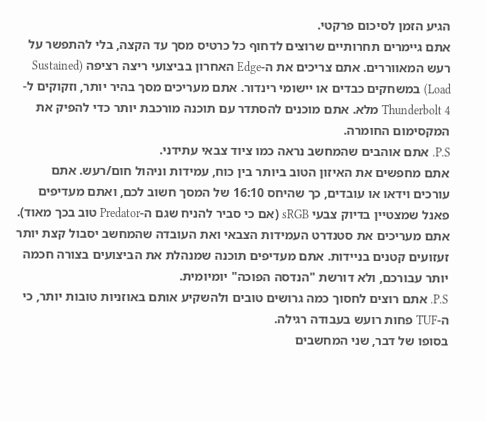הגיע הזמן לסיכום פרקטי.
אתם גיימרים תחרותיים שרוצים לדחוף כל כרטיס מסך עד הקצה, בלי להתפשר על רעש המאווררים. אתם צריכים את ה-Edge האחרון בביצועי ריצה רציפה (Sustained Load) במשחקים כבדים או יישומי רינדור. אתם מעריכים מסך בהיר יותר, וזקוקים ל-Thunderbolt 4 מלא. אתם מוכנים להסתדר עם תוכנה מורכבת יותר כדי להפיק את המקסימום החומרה.
P.S. אתם אוהבים שהמחשב נראה כמו ציוד צבאי עתידני.
אתם מחפשים את האיזון הטוב ביותר בין כוח, עמידות וניהול חום/רעש. אתם עורכים וידאו או עובדים, כך שהיחס 16:10 של המסך חשוב לכם, ואתם מעדיפים פאנל שמצטיין בדיוק צבעי sRGB (אם כי סביר להניח שגם ה-Predator טוב בכך מאוד). אתם מעריכים את סטנדרט העמידות הצבאי ואת העובדה שהמחשב יסבול קצת יותר זעזועים קטנים בניידות. אתם מעדיפים תוכנה שמנהלת את הביצועים בצורה חכמה יותר עבורכם, ולא דורשת "הנדסה הפוכה" יומיומית.
P.S. אתם רוצים לחסוך כמה גרושים טובים ולהשקיע אותם באוזניות טובות יותר, כי ה-TUF פחות רועש בעבודה רגילה.
בסופו של דבר, שני המחשבים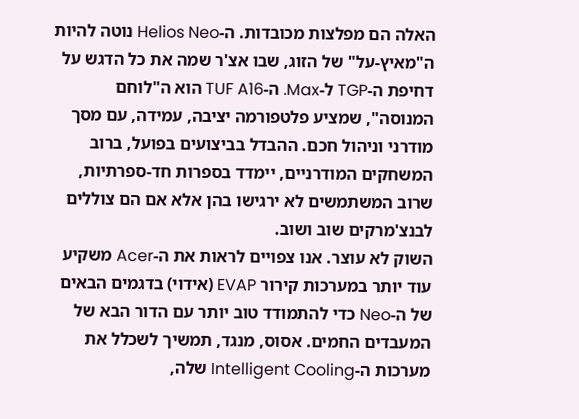האלה הם מפלצות מכובדות. ה-Helios Neo נוטה להיות ה"מאיץ-על" של הזוג, שבו אצ'ר שמה את כל הדגש על דחיפת ה-TGP ל-Max. ה-TUF A16 הוא ה"לוחם המנוסה", שמציע פלטפורמה יציבה, עמידה, עם מסך מודרני וניהול חכם. ההבדל בביצועים בפועל, ברוב המשחקים המודרניים, יימדד בספרות חד-ספרתיות, שרוב המשתמשים לא ירגישו בהן אלא אם הם צוללים לבנצ'מרקים שוב ושוב.
השוק לא עוצר. אנו צפויים לראות את ה-Acer משקיע עוד יותר במערכות קירור EVAP (אידוי) בדגמים הבאים של ה-Neo כדי להתמודד טוב יותר עם הדור הבא של המעבדים החמים. אסוס, מנגד, תמשיך לשכלל את מערכות ה-Intelligent Cooling שלה,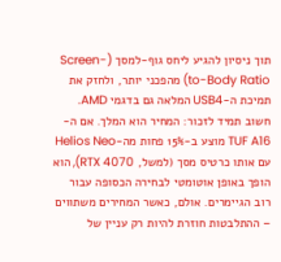תוך ניסיון להגיע ליחס גוף-למסך (Screen-to-Body Ratio) מהפכני יותר, ולחזק את תמיכת ה-USB4 המלאה גם בדגמי AMD.
חשוב תמיד לזכור: המחיר הוא המלך. אם ה-TUF A16 מוצע ב-15% פחות מה-Helios Neo עם אותו כרטיס מסך (למשל, RTX 4070), הוא הופך באופן אוטומטי לבחירה הכסופה עבור רוב הגיימרים. אולם, כאשר המחירים משתווים – ההתלבטות חוזרת להיות רק עניין של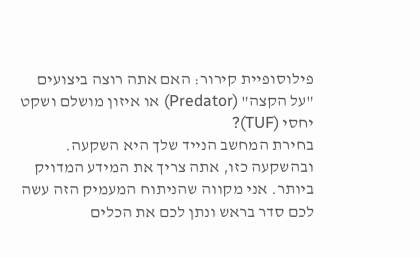פילוסופיית קירור: האם אתה רוצה ביצועים "על הקצה" (Predator) או איזון מושלם ושקט יחסי (TUF)?
בחירת המחשב הנייד שלך היא השקעה. ובהשקעה כזו, אתה צריך את המידע המדויק ביותר. אני מקווה שהניתוח המעמיק הזה עשה לכם סדר בראש ונתן לכם את הכלים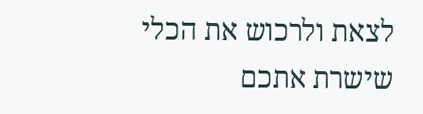לצאת ולרכוש את הכלי שישרת אתכם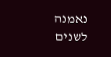נאמנה לשנים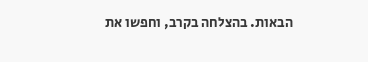הבאות. בהצלחה בקרב, וחפשו את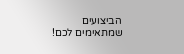הביצועים שמתאימים לכם!